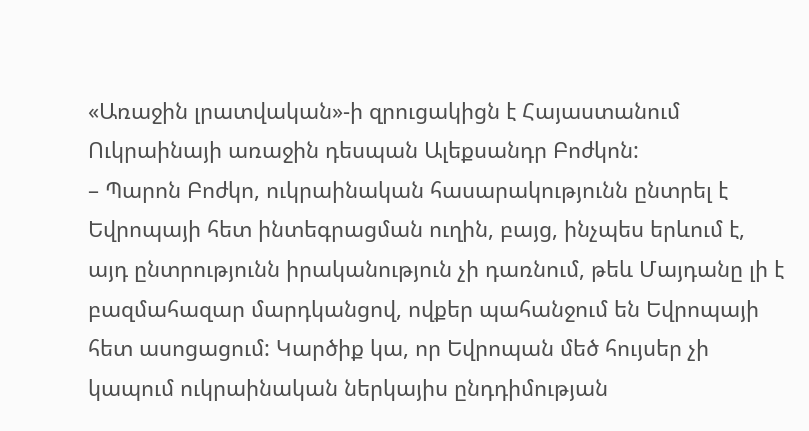«Առաջին լրատվական»-ի զրուցակիցն է Հայաստանում Ուկրաինայի առաջին դեսպան Ալեքսանդր Բոժկոն:
– Պարոն Բոժկո, ուկրաինական հասարակությունն ընտրել է Եվրոպայի հետ ինտեգրացման ուղին, բայց, ինչպես երևում է, այդ ընտրությունն իրականություն չի դառնում, թեև Մայդանը լի է բազմահազար մարդկանցով, ովքեր պահանջում են Եվրոպայի հետ ասոցացում: Կարծիք կա, որ Եվրոպան մեծ հույսեր չի կապում ուկրաինական ներկայիս ընդդիմության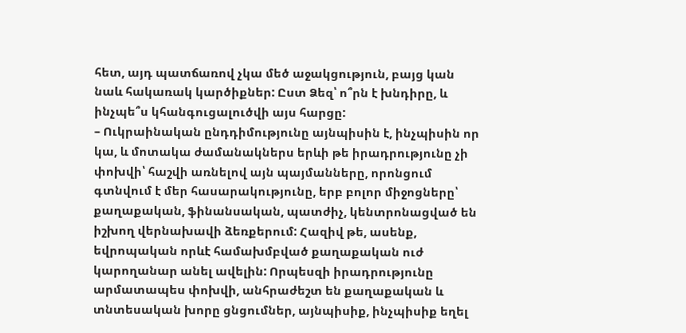հետ, այդ պատճառով չկա մեծ աջակցություն, բայց կան նաև հակառակ կարծիքներ: Ըստ Ձեզ՝ ո՞րն է խնդիրը, և ինչպե՞ս կհանգուցալուծվի այս հարցը:
– Ուկրաինական ընդդիմությունը այնպիսին է, ինչպիսին որ կա, և մոտակա ժամանակներս երևի թե իրադրությունը չի փոխվի՝ հաշվի առնելով այն պայմանները, որոնցում գտնվում է մեր հասարակությունը, երբ բոլոր միջոցները՝ քաղաքական, ֆինանսական, պատժիչ, կենտրոնացված են իշխող վերնախավի ձեռքերում: Հազիվ թե, ասենք, եվրոպական որևէ համախմբված քաղաքական ուժ կարողանար անել ավելին: Որպեսզի իրադրությունը արմատապես փոխվի, անհրաժեշտ են քաղաքական և տնտեսական խորը ցնցումներ, այնպիսիք, ինչպիսիք եղել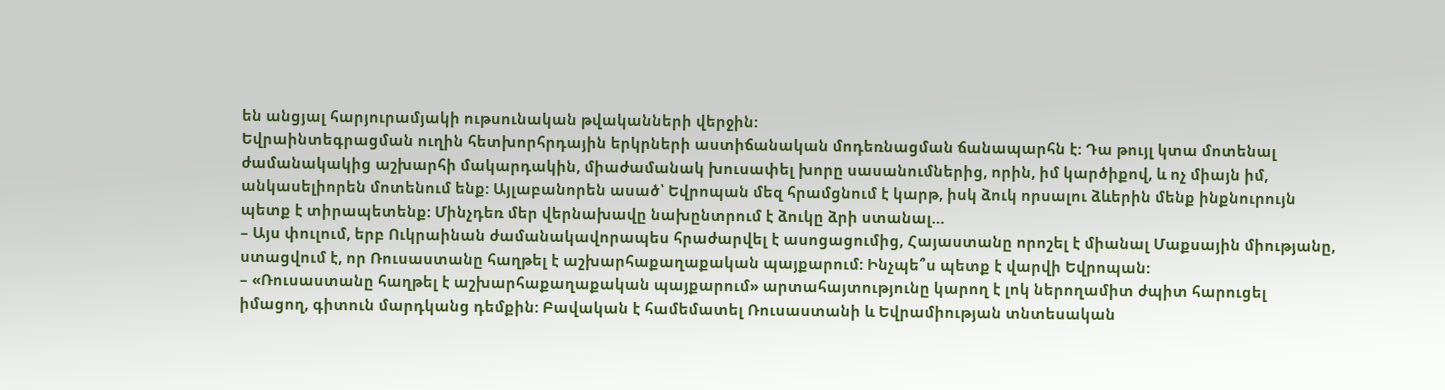են անցյալ հարյուրամյակի ութսունական թվականների վերջին:
Եվրաինտեգրացման ուղին հետխորհրդային երկրների աստիճանական մոդեռնացման ճանապարհն է: Դա թույլ կտա մոտենալ ժամանակակից աշխարհի մակարդակին, միաժամանակ խուսափել խորը սասանումներից, որին, իմ կարծիքով, և ոչ միայն իմ, անկասելիորեն մոտենում ենք: Այլաբանորեն ասած՝ Եվրոպան մեզ հրամցնում է կարթ, իսկ ձուկ որսալու ձևերին մենք ինքնուրույն պետք է տիրապետենք: Մինչդեռ մեր վերնախավը նախընտրում է ձուկը ձրի ստանալ…
– Այս փուլում, երբ Ուկրաինան ժամանակավորապես հրաժարվել է ասոցացումից, Հայաստանը որոշել է միանալ Մաքսային միությանը, ստացվում է, որ Ռուսաստանը հաղթել է աշխարհաքաղաքական պայքարում: Ինչպե՞ս պետք է վարվի Եվրոպան:
– «Ռուսաստանը հաղթել է աշխարհաքաղաքական պայքարում» արտահայտությունը կարող է լոկ ներողամիտ ժպիտ հարուցել իմացող, գիտուն մարդկանց դեմքին: Բավական է համեմատել Ռուսաստանի և Եվրամիության տնտեսական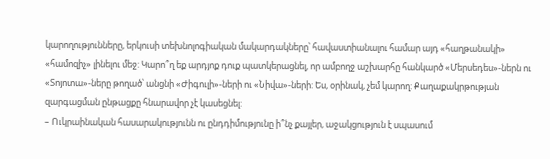կարողությունները, երկուսի տեխնոլոգիական մակարդակները՝ հավաստիանալու համար այդ «հաղթանակի» «համոզիչ» լինելու մեջ: Կարո՞ղ եք արդյոք դուք պատկերացնել, որ ամբողջ աշխարհը հանկարծ «Մերսեդես»-ներն ու «Տոյոտա»-ները թողած՝ անցնի «Ժիգուլի»-ների ու «Նիվա»-ների: Ես, օրինակ, չեմ կարող: Քաղաքակրթության զարգացման ընթացքը հնարավոր չէ կասեցնել:
– Ուկրաինական հասարակությունն ու ընդդիմությունը ի՞նչ քայլեր, աջակցություն է սպասում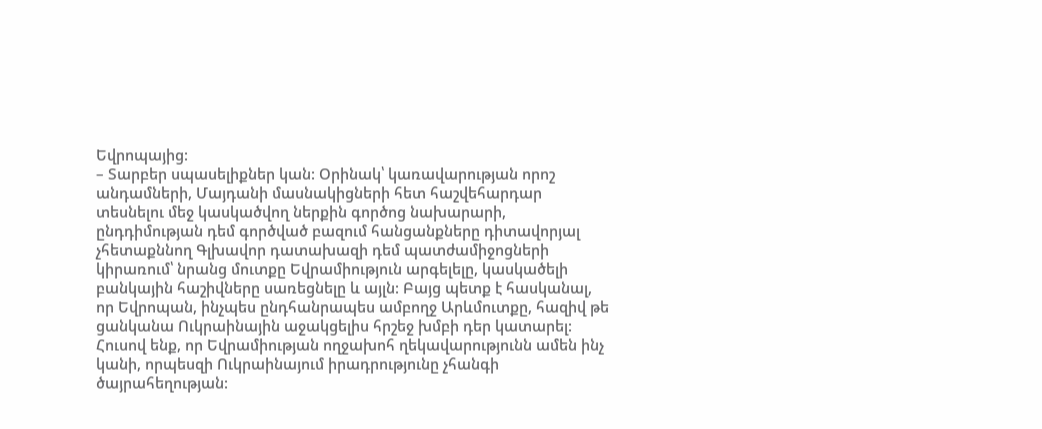Եվրոպայից:
– Տարբեր սպասելիքներ կան: Օրինակ՝ կառավարության որոշ անդամների, Մայդանի մասնակիցների հետ հաշվեհարդար տեսնելու մեջ կասկածվող ներքին գործոց նախարարի, ընդդիմության դեմ գործված բազում հանցանքները դիտավորյալ չհետաքննող Գլխավոր դատախազի դեմ պատժամիջոցների կիրառում՝ նրանց մուտքը Եվրամիություն արգելելը, կասկածելի բանկային հաշիվները սառեցնելը և այլն: Բայց պետք է հասկանալ, որ Եվրոպան, ինչպես ընդհանրապես ամբողջ Արևմուտքը, հազիվ թե ցանկանա Ուկրաինային աջակցելիս հրշեջ խմբի դեր կատարել: Հուսով ենք, որ Եվրամիության ողջախոհ ղեկավարությունն ամեն ինչ կանի, որպեսզի Ուկրաինայում իրադրությունը չհանգի ծայրահեղության: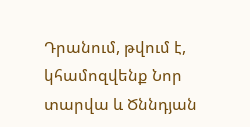Դրանում, թվում է, կհամոզվենք Նոր տարվա և Ծննդյան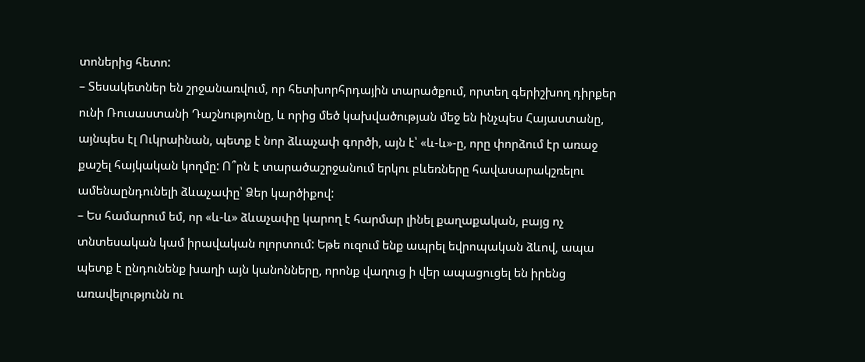տոներից հետո:
– Տեսակետներ են շրջանառվում, որ հետխորհրդային տարածքում, որտեղ գերիշխող դիրքեր ունի Ռուսաստանի Դաշնությունը, և որից մեծ կախվածության մեջ են ինչպես Հայաստանը, այնպես էլ Ուկրաինան, պետք է նոր ձևաչափ գործի, այն է՝ «և-և»-ը, որը փորձում էր առաջ քաշել հայկական կողմը: Ո՞րն է տարածաշրջանում երկու բևեռները հավասարակշռելու ամենաընդունելի ձևաչափը՝ Ձեր կարծիքով:
– Ես համարում եմ, որ «և-և» ձևաչափը կարող է հարմար լինել քաղաքական, բայց ոչ տնտեսական կամ իրավական ոլորտում: Եթե ուզում ենք ապրել եվրոպական ձևով, ապա պետք է ընդունենք խաղի այն կանոնները, որոնք վաղուց ի վեր ապացուցել են իրենց առավելությունն ու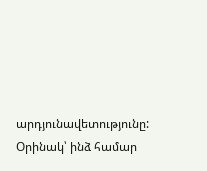արդյունավետությունը: Օրինակ՝ ինձ համար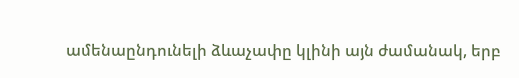ամենաընդունելի ձևաչափը կլինի այն ժամանակ, երբ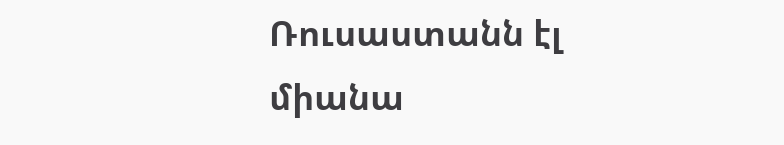Ռուսաստանն էլ միանա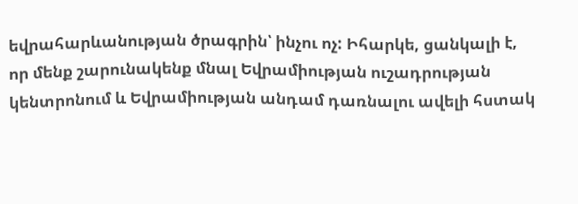եվրահարևանության ծրագրին՝ ինչու ոչ: Իհարկե, ցանկալի է, որ մենք շարունակենք մնալ Եվրամիության ուշադրության կենտրոնում և Եվրամիության անդամ դառնալու ավելի հստակ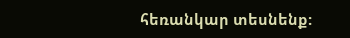հեռանկար տեսնենք: